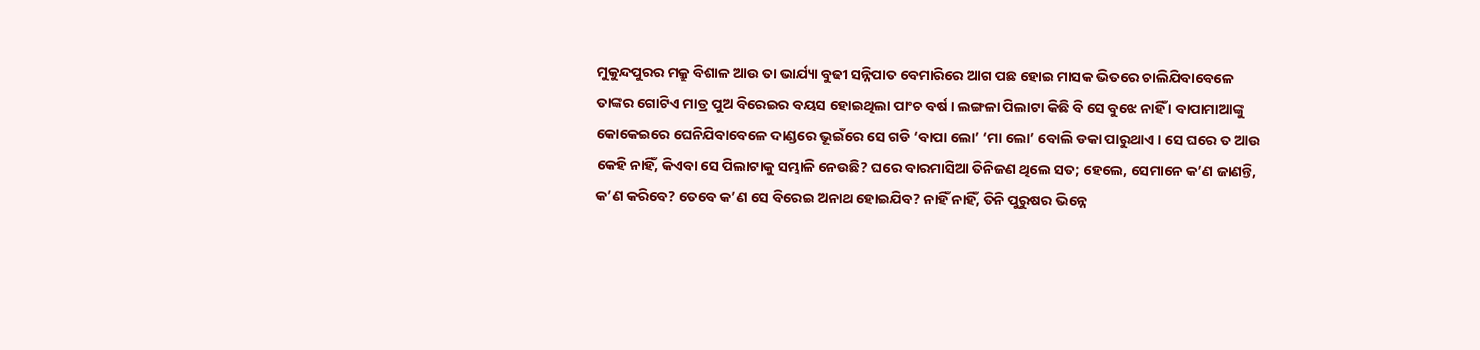ମୁକୁନ୍ଦପୁରର ମକ୍ରୁ ବିଶାଳ ଆଉ ତା ଭାର୍ଯ୍ୟା ବୁଢୀ ସନ୍ନିପାତ ବେମାରିରେ ଆଗ ପଛ ହୋଇ ମାସକ ଭିତରେ ଚାଲିଯିବାବେଳେ ତାଙ୍କର ଗୋଟିଏ ମାତ୍ର ପୁଅ ବିରେଇର ବୟସ ହୋଇଥିଲା ପାଂଚ ବର୍ଷ । ଲଙ୍ଗଳା ପିଲାଟା କିଛି ବି ସେ ବୁଝେ ନାହିଁ । ବାପାମାଆଙ୍କୁ କୋକେଇରେ ଘେନିଯିବାବେଳେ ଦାଣ୍ଡରେ ଭୂଇଁରେ ସେ ଗଡି ‘ବାପା ଲୋ’ ‘ମା ଲୋ’ ବୋଲି ଡକା ପାରୁଥାଏ । ସେ ଘରେ ତ ଆଉ କେହି ନାହିଁ, କିଏବା ସେ ପିଲାଟାକୁ ସମ୍ଭାଳି ନେଉଛି? ଘରେ ବାରମାସିଆ ତିନିଜଣ ଥିଲେ ସତ; ହେଲେ, ସେମାନେ କ’ଣ ଜାଣନ୍ତି, କ’ଣ କରିବେ? ତେବେ କ’ଣ ସେ ବିରେଇ ଅନାଥ ହୋଇଯିବ? ନାହିଁ ନାହିଁ, ତିନି ପୁରୁଷର ଭିନ୍ନେ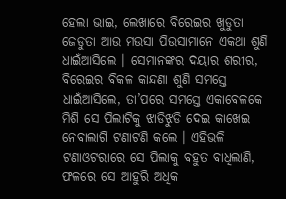ହେଲା ଭାଇ, ଲେଖାରେ ବିରେଇର ଖୁଡୁତା ଜେଡୁତା ଆଉ ମଉସା ପିଉସାମାନେ ଏକଥା ଶୁଣି ଧାଇଁଆସିଲେ । ସେମାନଙ୍କର ଦୟାର ଶରୀର, ବିରେଇର ବିକଳ କାନ୍ଦଣା ଶୁଣି ସମସ୍ତେ ଧାଇଁଆସିଲେ, ତା’ପରେ ସମସ୍ତେ ଏକାବେଳକେ ମିଶି ସେ ପିଲାଟିକୁ ଝାଡିଝୁଡି ଦେଇ କାଖେଇ ନେବାଲାଗି ଟଣାଟଣି କଲେ । ଏହିଭଳି ଟଣାଓଟରାରେ ସେ ପିଲାକୁ ବହୁତ ବାଧିଲାଣି, ଫଳରେ ସେ ଆହୁରି ଅଧିକ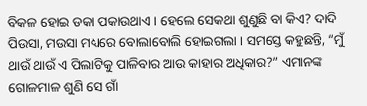ବିକଳ ହୋଇ ଡକା ପକାଉଥାଏ । ହେଲେ ସେକଥା ଶୁଣୁଛି ବା କିଏ? ଦାଦି ପିଉସା, ମଉସା ମଧ୍ୟରେ ବୋଲାବୋଲି ହୋଇଗଲା । ସମସ୍ତେ କହୁଛନ୍ତି, “ମୁଁ ଥାଉଁ ଥାଉଁ ଏ ପିଲାଟିକୁ ପାଳିବାର ଆଉ କାହାର ଅଧିକାର?” ଏମାନଙ୍କ ଗୋଳମାଳ ଶୁଣି ସେ ଗାଁ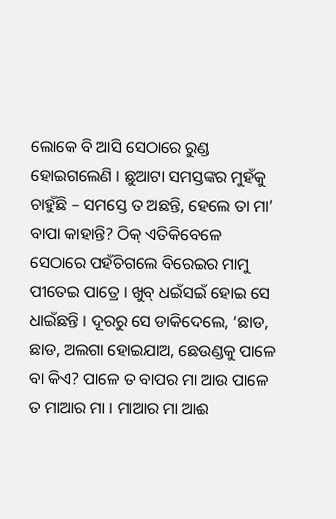ଲୋକେ ବି ଆସି ସେଠାରେ ରୁଣ୍ଡ ହୋଇଗଲେଣି । ଛୁଆଟା ସମସ୍ତଙ୍କର ମୁହଁକୁ ଚାହୁଁଛି – ସମସ୍ତେ ତ ଅଛନ୍ତି, ହେଲେ ତା ମା’ ବାପା କାହାନ୍ତି? ଠିକ୍ ଏତିକିବେଳେ ସେଠାରେ ପହଁଚିଗଲେ ବିରେଇର ମାମୁ ପୀତେଇ ପାତ୍ରେ । ଖୁବ୍ ଧଇଁସଇଁ ହୋଇ ସେ ଧାଇଁଛନ୍ତି । ଦୂରରୁ ସେ ଡାକିଦେଲେ, ‘ଛାଡ, ଛାଡ, ଅଲଗା ହୋଇଯାଅ, ଛେଉଣ୍ଡକୁ ପାଳେ ବା କିଏ? ପାଳେ ତ ବାପର ମା ଆଉ ପାଳେ ତ ମାଆର ମା । ମାଆର ମା ଆଈ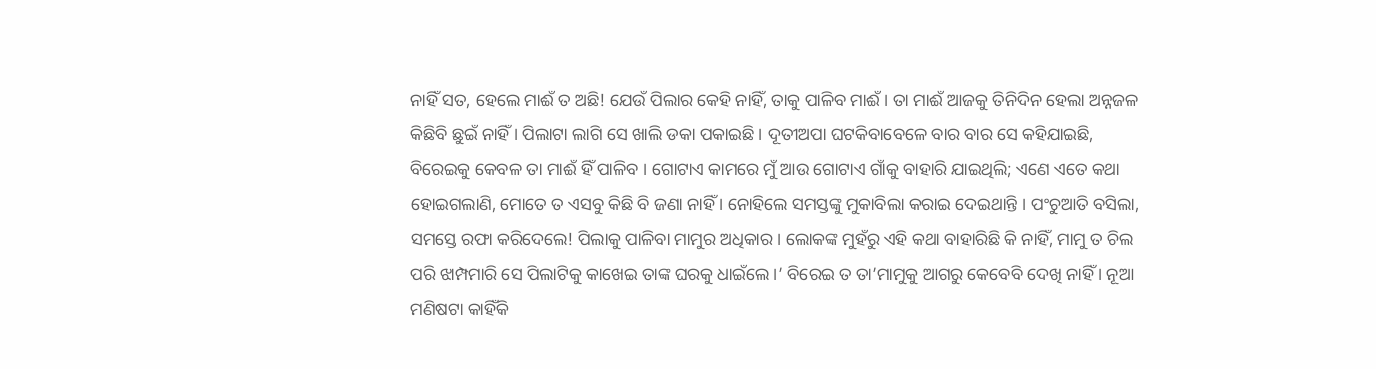ନାହିଁ ସତ, ହେଲେ ମାଈଁ ତ ଅଛି! ଯେଉଁ ପିଲାର କେହି ନାହିଁ, ତାକୁ ପାଳିବ ମାଈଁ । ତା ମାଈଁ ଆଜକୁ ତିନିଦିନ ହେଲା ଅନ୍ନଜଳ କିଛିବି ଛୁଇଁ ନାହିଁ । ପିଲାଟା ଲାଗି ସେ ଖାଲି ଡକା ପକାଇଛି । ଦୂତୀଅପା ଘଟକିବାବେଳେ ବାର ବାର ସେ କହିଯାଇଛି, ବିରେଇକୁ କେବଳ ତା ମାଈଁ ହିଁ ପାଳିବ । ଗୋଟାଏ କାମରେ ମୁଁ ଆଉ ଗୋଟାଏ ଗାଁକୁ ବାହାରି ଯାଇଥିଲି; ଏଣେ ଏତେ କଥା ହୋଇଗଲାଣି, ମୋତେ ତ ଏସବୁ କିଛି ବି ଜଣା ନାହିଁ । ନୋହିଲେ ସମସ୍ତଙ୍କୁ ମୁକାବିଲା କରାଇ ଦେଇଥାନ୍ତି । ପଂଚୁଆତି ବସିଲା, ସମସ୍ତେ ରଫା କରିଦେଲେ! ପିଲାକୁ ପାଳିବା ମାମୁର ଅଧିକାର । ଲୋକଙ୍କ ମୁହଁରୁ ଏହି କଥା ବାହାରିଛି କି ନାହିଁ, ମାମୁ ତ ଚିଲ ପରି ଝାମ୍ପମାରି ସେ ପିଲାଟିକୁ କାଖେଇ ତାଙ୍କ ଘରକୁ ଧାଇଁଲେ ।’ ବିରେଇ ତ ତା’ମାମୁକୁ ଆଗରୁ କେବେବି ଦେଖି ନାହିଁ । ନୂଆ ମଣିଷଟା କାହିଁକି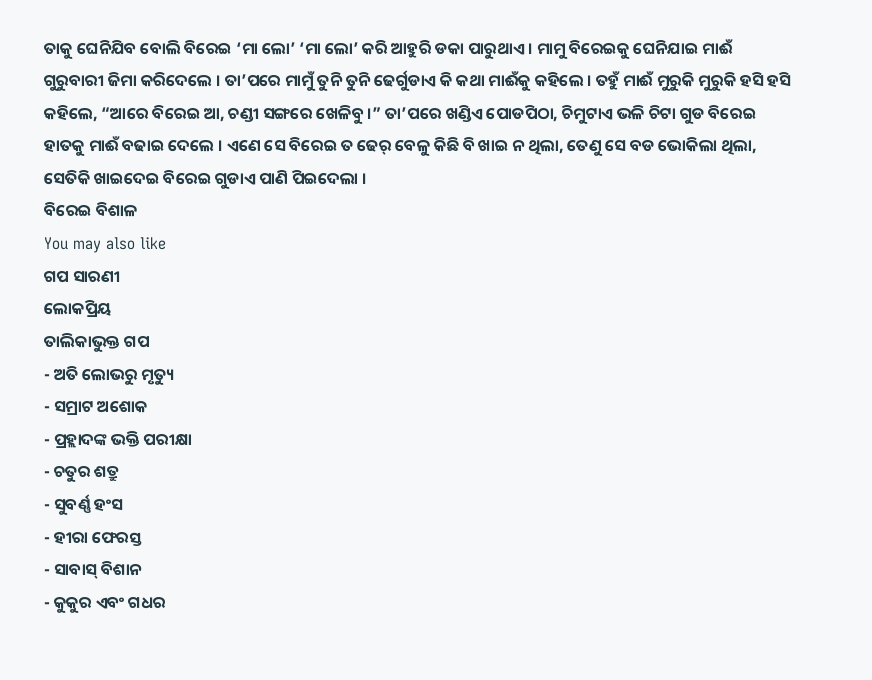ତାକୁ ଘେନିଯିବ ବୋଲି ବିରେଇ ‘ମା ଲୋ’ ‘ମା ଲୋ’ କରି ଆହୁରି ଡକା ପାରୁଥାଏ । ମାମୁ ବିରେଇକୁ ଘେନିଯାଇ ମାଈଁ ଗୁରୁବାରୀ ଜିମା କରିଦେଲେ । ତା’ପରେ ମାମୁଁ ତୁନି ତୁନି ଢେର୍ଗୁଡାଏ କି କଥା ମାଈଁକୁ କହିଲେ । ତହୁଁ ମାଈଁ ମୁରୁକି ମୁରୁକି ହସି ହସି କହିଲେ, “ଆରେ ବିରେଇ ଆ, ଚଣ୍ଡୀ ସଙ୍ଗରେ ଖେଳିବୁ ।” ତା’ପରେ ଖଣ୍ଡିଏ ପୋଡପିଠା, ଚିମୁଟାଏ ଭଳି ଚିଟା ଗୁଡ ବିରେଇ ହାତକୁ ମାଈଁ ବଢାଇ ଦେଲେ । ଏଣେ ସେ ବିରେଇ ତ ଢେର୍ ବେଳୁ କିଛି ବି ଖାଇ ନ ଥିଲା, ତେଣୁ ସେ ବଡ ଭୋକିଲା ଥିଲା, ସେତିକି ଖାଇଦେଇ ବିରେଇ ଗୁଡାଏ ପାଣି ପିଇଦେଲା ।
ବିରେଇ ବିଶାଳ
You may also like
ଗପ ସାରଣୀ
ଲୋକପ୍ରିୟ
ତାଲିକାଭୁକ୍ତ ଗପ
- ଅତି ଲୋଭରୁ ମୃତ୍ୟୁ
- ସମ୍ରାଟ ଅଶୋକ
- ପ୍ରହ୍ଲାଦଙ୍କ ଭକ୍ତି ପରୀକ୍ଷା
- ଚତୁର ଶତ୍ରୁ
- ସୁବର୍ଣ୍ଣ ହଂସ
- ହୀରା ଫେରସ୍ତ
- ସାବାସ୍ ବିଶାନ
- କୁକୁର ଏବଂ ଗଧର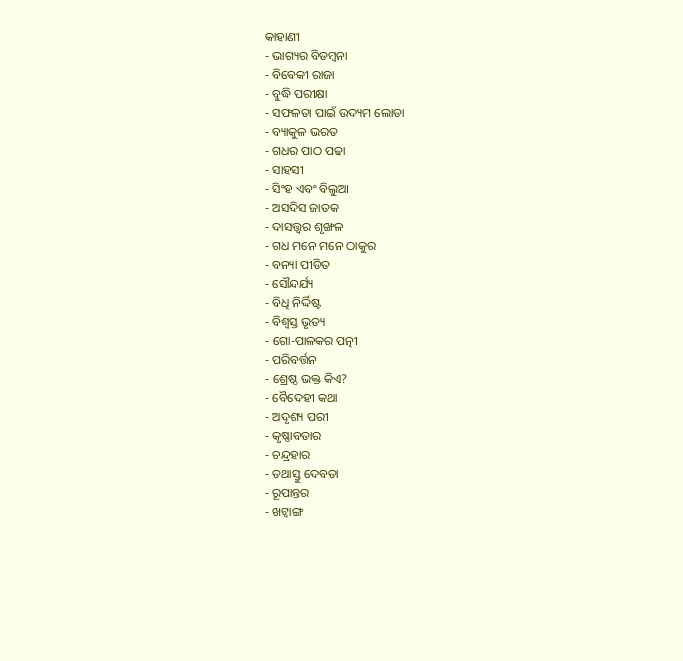କାହାଣୀ
- ଭାଗ୍ୟର ବିଡମ୍ବନା
- ବିବେକୀ ରାଜା
- ବୁଦ୍ଧି ପରୀକ୍ଷା
- ସଫଳତା ପାଇଁ ଉଦ୍ୟମ ଲୋଡା
- ବ୍ୟାକୁଳ ଭରତ
- ଗଧର ପାଠ ପଢା
- ସାହସୀ
- ସିଂହ ଏବଂ ବିଲୁଆ
- ଅସଦିସ ଜାତକ
- ଦାସତ୍ତ୍ଵର ଶୃଙ୍ଖଳ
- ଗଧ ମନେ ମନେ ଠାକୁର
- ବନ୍ୟା ପୀଡିତ
- ସୌନ୍ଦର୍ଯ୍ୟ
- ବିଧି ନିର୍ଦ୍ଦିଷ୍ଟ
- ବିଶ୍ୱସ୍ତ ଭୃତ୍ୟ
- ଗୋ-ପାଳକର ପତ୍ନୀ
- ପରିବର୍ତ୍ତନ
- ଶ୍ରେଷ୍ଠ ଭକ୍ତ କିଏ?
- ବୈଦେହୀ କଥା
- ଅଦୃଶ୍ୟ ପରୀ
- କୃଷ୍ଣାବତାର
- ଚନ୍ଦ୍ରହାର
- ତଥାସ୍ତୁ ଦେବତା
- ରୂପାନ୍ତର
- ଖଟ୍ୱାଙ୍ଗ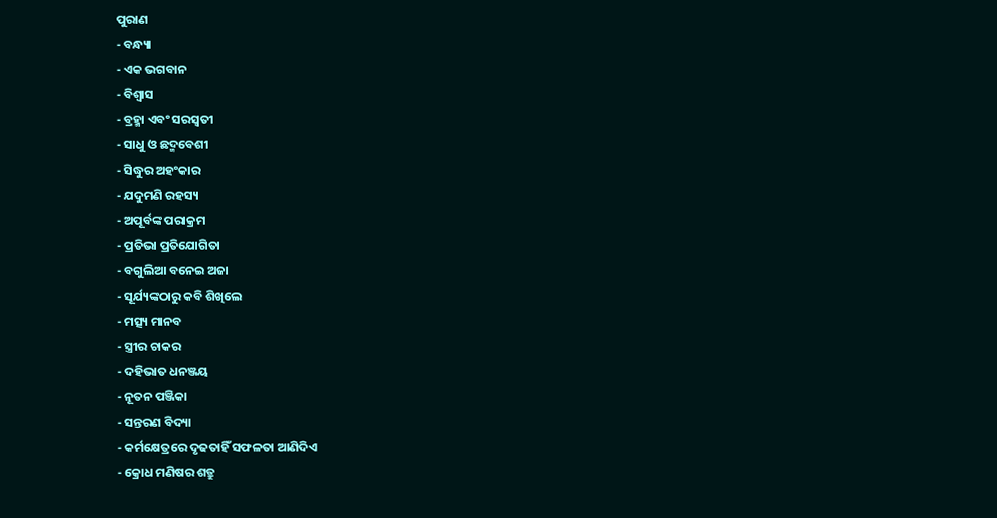ପୁରାଣ
- ବନ୍ଧ୍ୟା
- ଏକ ଭଗବାନ
- ବିଶ୍ୱାସ
- ବ୍ରହ୍ମା ଏବଂ ସରସ୍ବତୀ
- ସାଧୁ ଓ ଛଦ୍ମବେଶୀ
- ସିଦ୍ଧୁର ଅହଂକାର
- ଯଦୁମଣି ରହସ୍ୟ
- ଅପୂର୍ବଙ୍କ ପରାକ୍ରମ
- ପ୍ରତିଭା ପ୍ରତିଯୋଗିତା
- ବଗୁଲିଆ ବନେଇ ଅଜା
- ସୂର୍ଯ୍ୟଙ୍କଠାରୁ କବି ଶିଖିଲେ
- ମତ୍ସ୍ୟ ମାନବ
- ସ୍ତ୍ରୀର ଚାକର
- ଦହିଭାତ ଧନଞ୍ଜୟ
- ନୂତନ ପଞ୍ଜିକା
- ସନ୍ତରଣ ବିଦ୍ୟା
- କର୍ମକ୍ଷେତ୍ରରେ ଦୃଢତାହିଁ ସଫଳତା ଆଣିଦିଏ
- କ୍ରୋଧ ମଣିଷର ଶତ୍ରୁ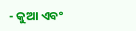- କୁଆ ଏବଂ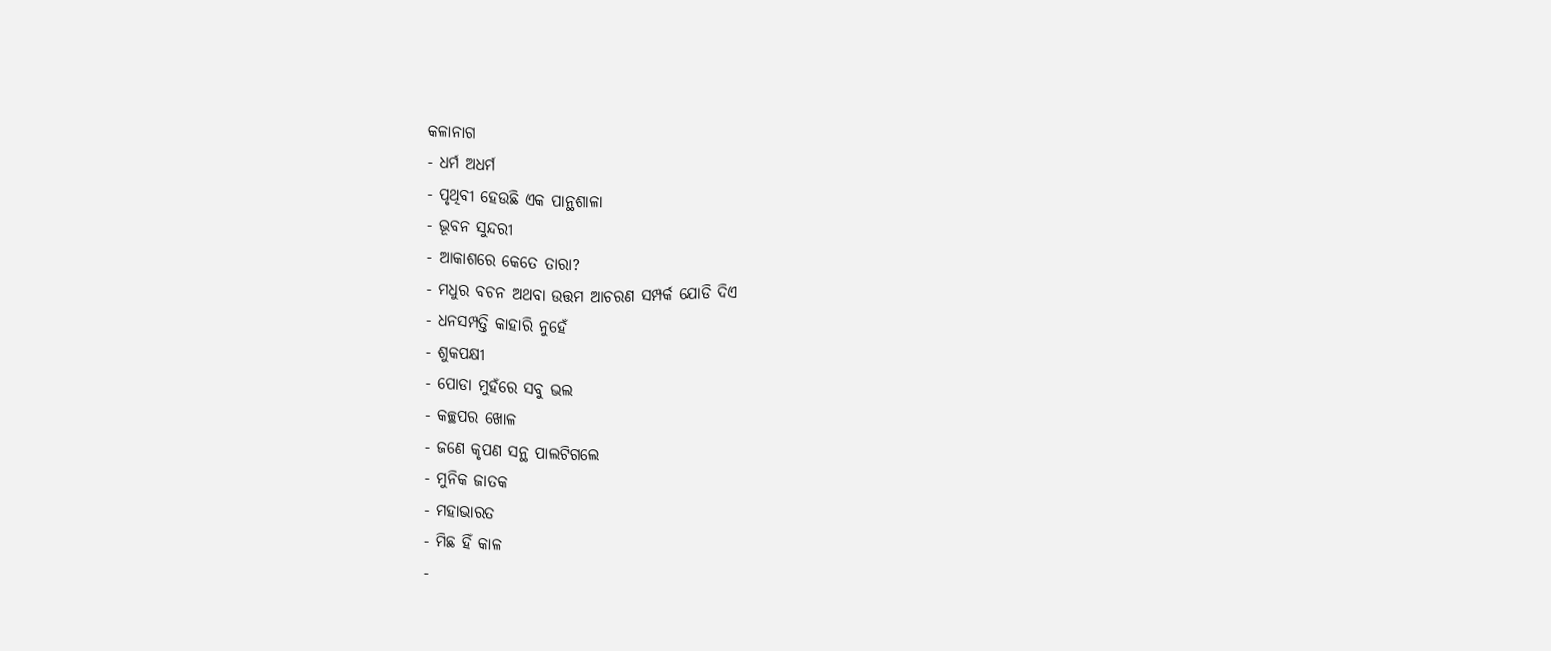କଳାନାଗ
- ଧର୍ମ ଅଧର୍ମ
- ପୃଥିବୀ ହେଉଛି ଏକ ପାନ୍ଥଶାଳା
- ଭୂବନ ସୁନ୍ଦରୀ
- ଆକାଶରେ କେତେ ତାରା?
- ମଧୁର ବଚନ ଅଥବା ଉତ୍ତମ ଆଚରଣ ସମ୍ପର୍କ ଯୋଡି ଦିଏ
- ଧନସମ୍ପତ୍ତି କାହାରି ନୁହେଁ
- ଶୁକପକ୍ଷୀ
- ପୋଡା ମୁହଁରେ ସବୁ ଭଲ
- କଚ୍ଛପର ଖୋଳ
- ଜଣେ କୃପଣ ସନ୍ଥ ପାଲଟିଗଲେ
- ମୁନିକ ଜାତକ
- ମହାଭାରତ
- ମିଛ ହିଁ କାଳ
-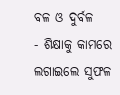ବଳ ଓ ଦୁର୍ବଳ
- ଶିକ୍ଷାକୁ କାମରେ ଲଗାଇଲେ ସୁଫଳ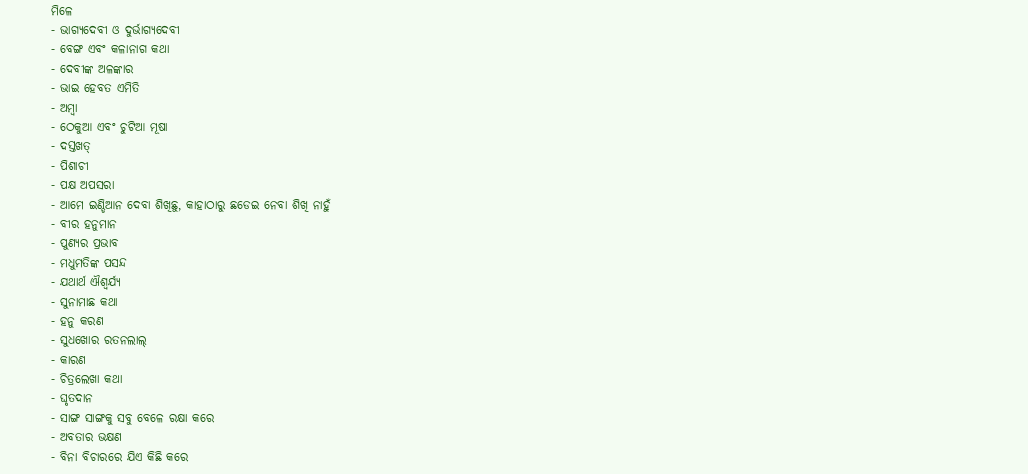ମିଳେ
- ଭାଗ୍ୟଦେବୀ ଓ ଦୁର୍ଭାଗ୍ୟଦେବୀ
- ବେଙ୍ଗ ଏବଂ କଳାନାଗ କଥା
- ଦେବୀଙ୍କ ଅଳଙ୍କାର
- ଭାଇ ହେବତ ଏମିତି
- ଅମ୍ବା
- ଠେକୁଆ ଏବଂ ଚୁଟିଆ ମୂଷା
- ଦସ୍ତଖତ୍
- ପିଶାଚୀ
- ପକ୍ଷ ଅପସରା
- ଆମେ ଇଣ୍ଡିଆନ ଦେବା ଶିଖିଛୁ, କାହାଠାରୁ ଛଡେଇ ନେବା ଶିଖି ନାହୁଁ
- ବୀର ହନୁମାନ
- ପୁଣ୍ୟର ପ୍ରଭାବ
- ମଧୁମତିଙ୍କ ପସନ୍ଦ
- ଯଥାର୍ଥ ଐଶ୍ୱର୍ଯ୍ୟ
- ସୁନାମାଛ କଥା
- ହନୁ କରଣ
- ସୁଧଖୋର ରତନଲାଲ୍
- କାରଣ
- ଚିତ୍ରଲେଖା କଥା
- ଘୃତଦାନ
- ସାଙ୍ଗ ସାଙ୍ଗକୁ ସବୁ ବେଳେ ରକ୍ଷା କରେ
- ଅବତାର ଭକ୍ଷଣ
- ବିନା ବିଚାରରେ ଯିଏ କିଛି କରେ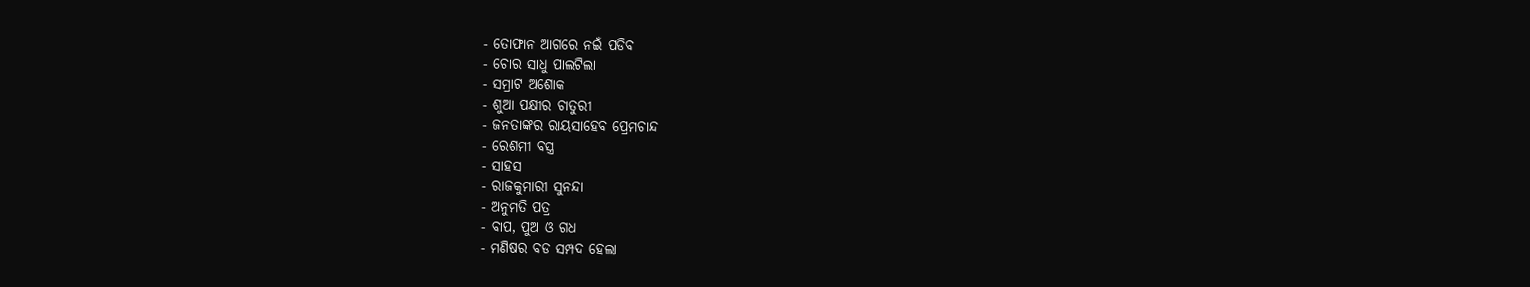- ତୋଫାନ ଆଗରେ ନଇଁ ପଡିବ
- ଚୋର ସାଧୁ ପାଲଟିଲା
- ସମ୍ରାଟ ଅଶୋକ
- ଶୁଆ ପକ୍ଷୀର ଚାତୁରୀ
- ଜନତାଙ୍କର ରାୟସାହେବ ପ୍ରେମଚାନ୍ଦ
- ରେଶମୀ ବସ୍ତ୍ର
- ସାହସ
- ରାଜକୁମାରୀ ସୁନନ୍ଦା
- ଅନୁମତି ପତ୍ର
- ବାପ, ପୁଅ ଓ ଗଧ
- ମଣିଷର ବଡ ସମ୍ପଦ ହେଲା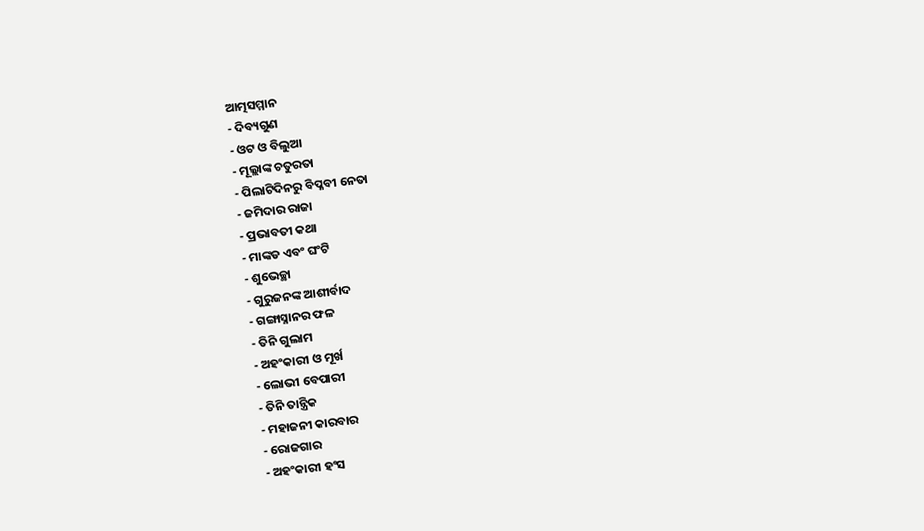ଆତ୍ମସମ୍ମାନ
- ଦିବ୍ୟଗୁଣ
- ଓଟ ଓ ବିଲୁଆ
- ମୂଲ୍ଲାଙ୍କ ଚତୁରତା
- ପିଲାଟିଦିନରୁ ବିପ୍ଳବୀ ନେତା
- ଜମିଦାର ରାଜା
- ପ୍ରଭାବତୀ କଥା
- ମାଙ୍କଡ ଏବଂ ଘଂଟି
- ଶୁଭେଚ୍ଛା
- ଗୁରୁଜନଙ୍କ ଆଶୀର୍ବାଦ
- ଗଙ୍ଗାସ୍ନାନର ଫଳ
- ତିନି ଗୁଲାମ
- ଅହଂକାରୀ ଓ ମୂର୍ଖ
- ଲୋଭୀ ବେପାରୀ
- ତିନି ତାନ୍ତ୍ରିକ
- ମହାଜନୀ କାରବାର
- ରୋଜଗାର
- ଅହଂକାରୀ ହଂସ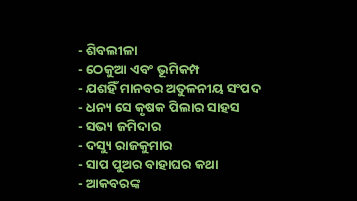- ଶିବଲୀଳା
- ଠେକୁଆ ଏବଂ ଭୂମିକମ୍ପ
- ଯଶହିଁ ମାନବର ଅତୁଳନୀୟ ସଂପଦ
- ଧନ୍ୟ ସେ କୃଷକ ପିଲାର ସାହସ
- ସଭ୍ୟ ଜମିଦାର
- ଦସ୍ୟୁ ରାଜକୁମାର
- ସାପ ପୁଅର ବାହାଘର କଥା
- ଆକବରଙ୍କ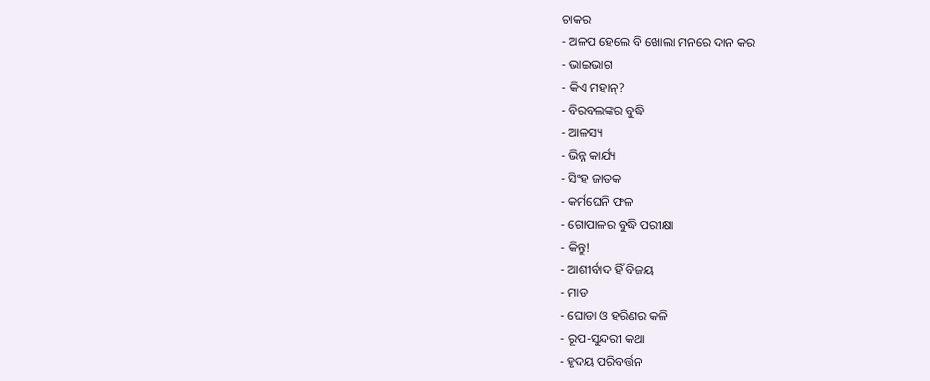ଚାକର
- ଅଳପ ହେଲେ ବି ଖୋଲା ମନରେ ଦାନ କର
- ଭାଇଭାଗ
- କିଏ ମହାନ୍?
- ବିରବଲଙ୍କର ବୁଦ୍ଧି
- ଆଳସ୍ୟ
- ଭିନ୍ନ କାର୍ଯ୍ୟ
- ସିଂହ ଜାତକ
- କର୍ମଘେନି ଫଳ
- ଗୋପାଳର ବୁଦ୍ଧି ପରୀକ୍ଷା
- କିନ୍ତୁ!
- ଆଶୀର୍ବାଦ ହିଁ ବିଜୟ
- ମାଡ
- ଘୋଡା ଓ ହରିଣର କଳି
- ରୂପ-ସୁନ୍ଦରୀ କଥା
- ହୃଦୟ ପରିବର୍ତ୍ତନ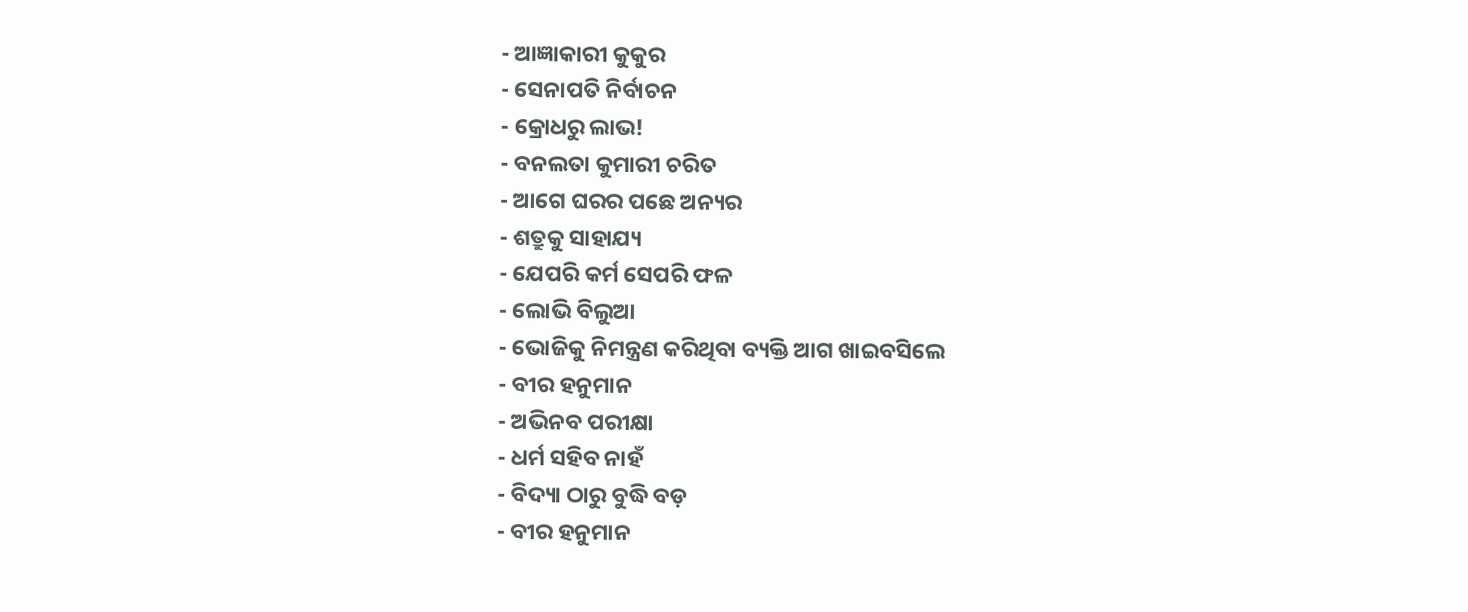- ଆଜ୍ଞାକାରୀ କୁକୁର
- ସେନାପତି ନିର୍ବାଚନ
- କ୍ରୋଧରୁ ଲାଭ!
- ବନଲତା କୁମାରୀ ଚରିତ
- ଆଗେ ଘରର ପଛେ ଅନ୍ୟର
- ଶତ୍ରୁକୁ ସାହାଯ୍ୟ
- ଯେପରି କର୍ମ ସେପରି ଫଳ
- ଲୋଭି ବିଲୁଆ
- ଭୋଜିକୁ ନିମନ୍ତ୍ରଣ କରିଥିବା ବ୍ୟକ୍ତି ଆଗ ଖାଇବସିଲେ
- ବୀର ହନୁମାନ
- ଅଭିନବ ପରୀକ୍ଷା
- ଧର୍ମ ସହିବ ନାହଁ
- ବିଦ୍ୟା ଠାରୁ ବୁଦ୍ଧି ବଡ଼
- ବୀର ହନୁମାନ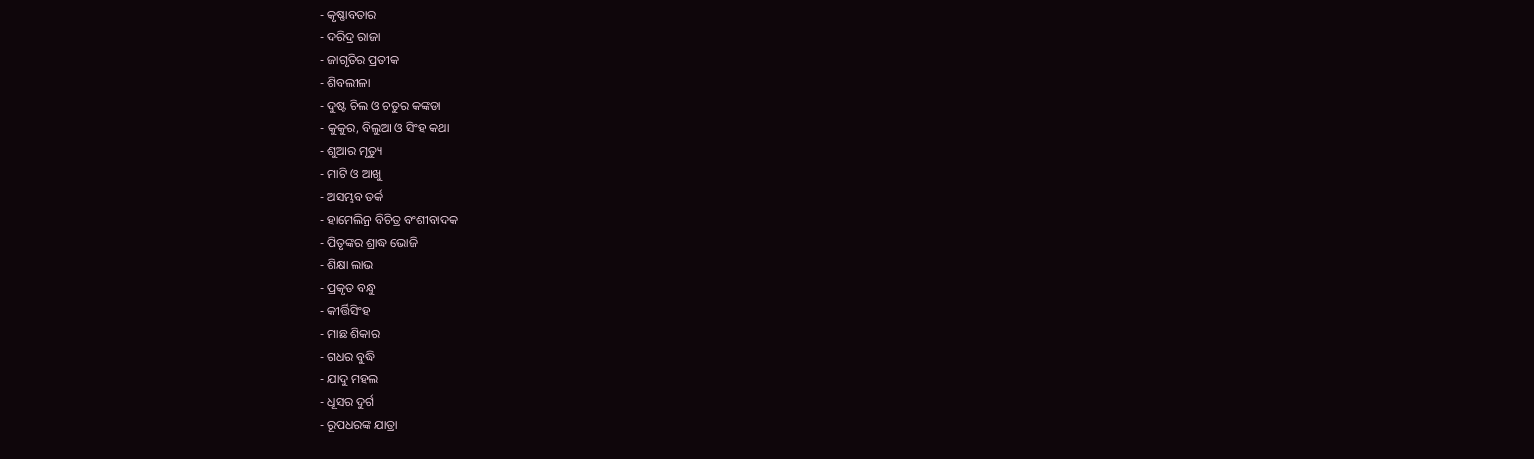- କୃଷ୍ଣାବତାର
- ଦରିଦ୍ର ରାଜା
- ଜାଗୃତିର ପ୍ରତୀକ
- ଶିବଲୀଳା
- ଦୁଷ୍ଟ ଚିଲ ଓ ଚତୁର କଙ୍କଡା
- କୁକୁର, ବିଲୁଆ ଓ ସିଂହ କଥା
- ଶୁଆର ମୃତ୍ୟୁ
- ମାଟି ଓ ଆଖୁ
- ଅସମ୍ଭବ ତର୍କ
- ହାମେଲିନ୍ର ବିଚିତ୍ର ବଂଶୀବାଦକ
- ପିତୃଙ୍କର ଶ୍ରାଦ୍ଧ ଭୋଜି
- ଶିକ୍ଷା ଲାଭ
- ପ୍ରକୃତ ବନ୍ଧୁ
- କୀର୍ତ୍ତିସିଂହ
- ମାଛ ଶିକାର
- ଗଧର ବୁଦ୍ଧି
- ଯାଦୁ ମହଲ
- ଧୂସର ଦୁର୍ଗ
- ରୂପଧରଙ୍କ ଯାତ୍ରା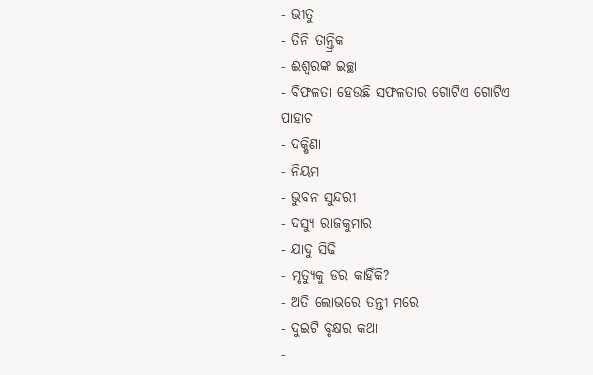- ଭୀତୁ
- ତିନି ତାନ୍ତ୍ରିକ
- ଈଶ୍ୱରଙ୍କ ଇଚ୍ଛା
- ବିଫଳତା ହେଉଛି ସଫଳତାର ଗୋଟିଏ ଗୋଟିଏ ପାହାଚ
- ଦକ୍ଷିଣା
- ନିୟମ
- ଭୁବନ ସୁନ୍ଦରୀ
- ଦସ୍ୟୁ ରାଜକୁମାର
- ଯାଦୁ ସିଢି
- ମୃତ୍ୟୁକୁ ଡର କାହିଁକି?
- ଅତି ଲୋଭରେ ତନ୍ତୀ ମରେ
- ଦୁଇଟି ବୃକ୍ଷର କଥା
-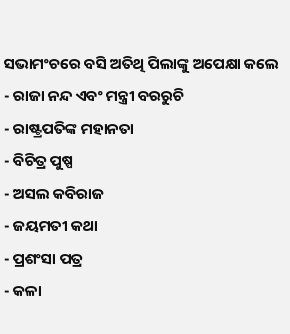ସଭାମଂଚରେ ବସି ଅତିଥି ପିଲାଙ୍କୁ ଅପେକ୍ଷା କଲେ
- ରାଜା ନନ୍ଦ ଏବଂ ମନ୍ତ୍ରୀ ବରରୁଚି
- ରାଷ୍ଟ୍ରପତିଙ୍କ ମହାନତା
- ବିଚିତ୍ର ପୁଷ୍ପ
- ଅସଲ କବିରାଜ
- ଜୟମତୀ କଥା
- ପ୍ରଶଂସା ପତ୍ର
- କଳା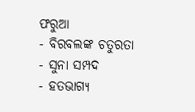ଫରୁଆ
- ବିରବଲଙ୍କ ଚତୁରତା
- ସୁନା ସମ୍ପଦ
- ହତଭାଗ୍ୟ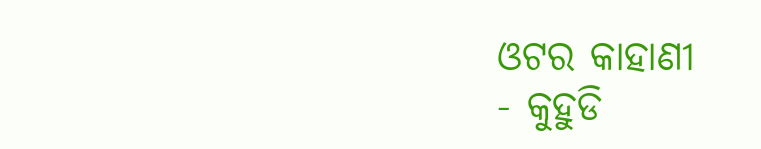ଓଟର କାହାଣୀ
- କୁହୁଡି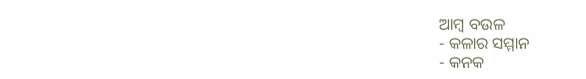ଆମ୍ବ ବଉଳ
- କଳାର ସମ୍ମାନ
- କନକ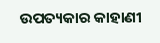ଉପତ୍ୟକାର କାହାଣୀ